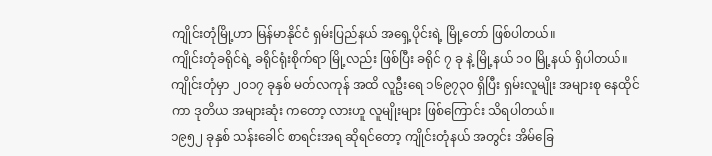ကျိုင်းတုံမြို့ဟာ မြန်မာနိုင်ငံ ရှမ်းပြည်နယ် အရှေ့ပိုင်းရဲ့ မြို့တော် ဖြစ်ပါတယ်။
ကျိုင်းတုံခရိုင်ရဲ့ ခရိုင်ရုံးစိုက်ရာ မြို့လည်း ဖြစ်ပြီး ခရိုင် ၇ ခု နဲ့ မြို့နယ် ၁၀ မြို့နယ် ရှိပါတယ်။
ကျိုင်းတုံမှာ ၂၀၁၇ ခုနှစ် မတ်လကုန် အထိ လူဦးရေ ၁၆၉၇၃၀ ရှိပြီး ရှမ်းလူမျိုး အများစု နေထိုင်ကာ ဒုတိယ အများဆုံး ကတော့ လားဟူ လူမျိုးများ ဖြစ်ကြောင်း သိရပါတယ်။
၁၉၅၂ ခုနှစ် သန်းခေါင် စာရင်းအရ ဆိုရင်တော့ ကျိုင်းတုံနယ် အတွင်း အိမ်ခြေ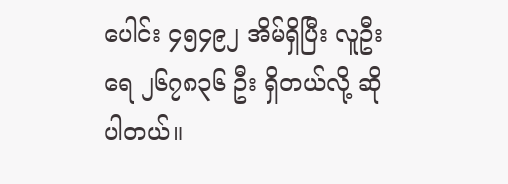ပေါင်း ၄၅၄၉၂ အိမ်ရှိပြီး လူဦးရေ ၂၆၇၈၃၆ ဦး ရှိတယ်လို့ ဆိုပါတယ်။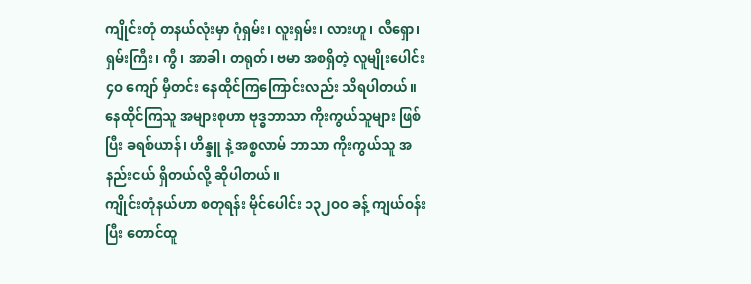ကျိုင်းတုံ တနယ်လုံးမှာ ဂုံရှမ်း၊ လူးရှမ်း၊ လားဟူ၊ လီရှော၊ ရှမ်းကြီး၊ ကွီ၊ အာခါ၊ တရုတ်၊ ဗမာ အစရှိတဲ့ လူမျိုးပေါင်း ၄ဝ ကျော် မှီတင်း နေထိုင်ကြကြောင်းလည်း သိရပါတယ်။
နေထိုင်ကြသူ အများစုဟာ ဗုဒ္ဓဘာသာ ကိုးကွယ်သူများ ဖြစ်ပြီး ခရစ်ယာန်၊ ဟိန္ဒူ နဲ့ အစ္စလာမ် ဘာသာ ကိုးကွယ်သူ အနည်းငယ် ရှိတယ်လို့ ဆိုပါတယ်။
ကျိုင်းတုံနယ်ဟာ စတုရန်း မိုင်ပေါင်း ၁၃၂ဝဝ ခန့် ကျယ်ဝန်းပြီး တောင်ထူ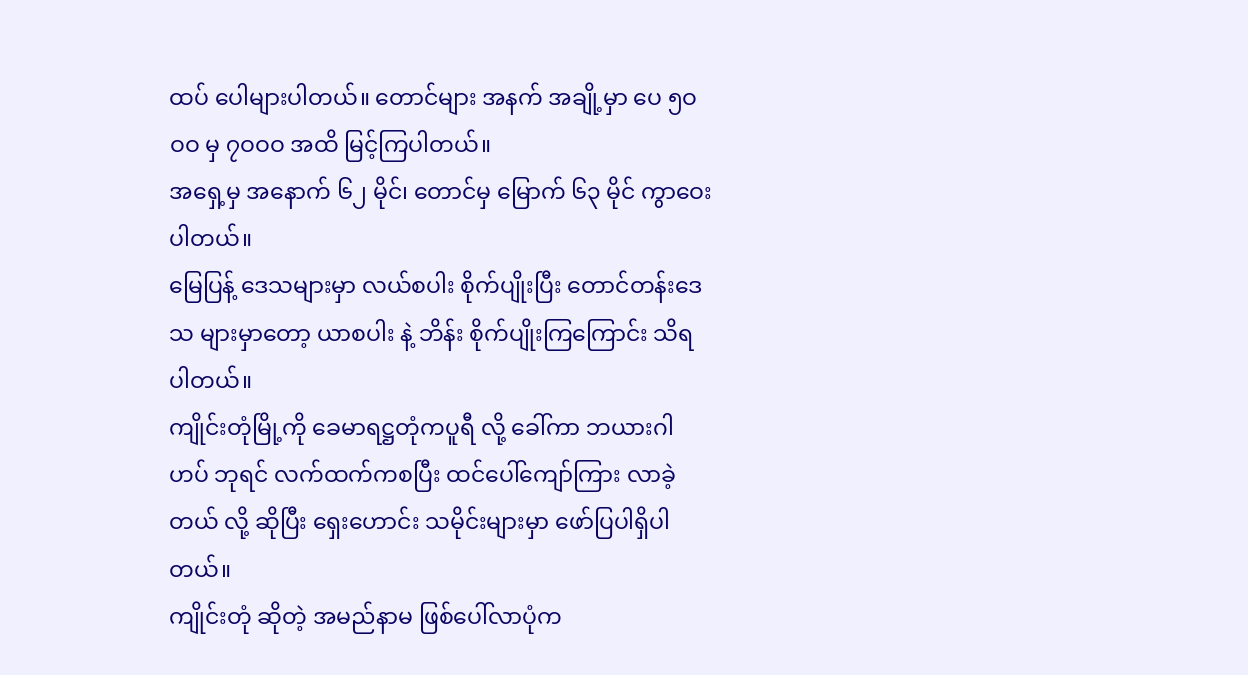ထပ် ပေါများပါတယ်။ တောင်များ အနက် အချို့မှာ ပေ ၅ဝဝဝ မှ ၇ဝဝဝ အထိ မြင့်ကြပါတယ်။
အရှေ့မှ အနောက် ၆၂ မိုင်၊ တောင်မှ မြောက် ၆၃ မိုင် ကွာဝေးပါတယ်။
မြေပြန့် ဒေသများမှာ လယ်စပါး စိုက်ပျိုးပြီး တောင်တန်းဒေသ များမှာတော့ ယာစပါး နဲ့ ဘိန်း စိုက်ပျိုးကြကြောင်း သိရပါတယ်။
ကျိုင်းတုံမြို့ကို ခေမာရဋ္ဌတုံကပူရီ လို့ ခေါ်ကာ ဘယားဂါဟပ် ဘုရင် လက်ထက်ကစပြီး ထင်ပေါ်ကျော်ကြား လာခဲ့တယ် လို့ ဆိုပြီး ရှေးဟောင်း သမိုင်းများမှာ ဖော်ပြပါရှိပါတယ်။
ကျိုင်းတုံ ဆိုတဲ့ အမည်နာမ ဖြစ်ပေါ်လာပုံက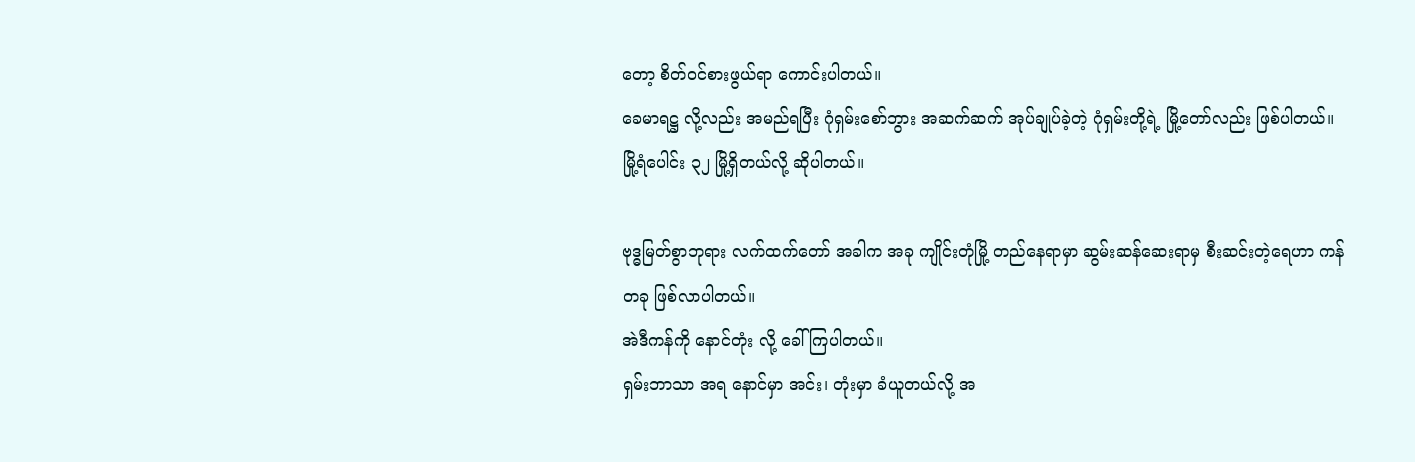တော့ စိတ်ဝင်စားဖွယ်ရာ ကောင်းပါတယ်။
ခေမာရဋ္ဌ လို့လည်း အမည်ရပြီး ဂုံရှမ်းစော်ဘွား အဆက်ဆက် အုပ်ချုပ်ခဲ့တဲ့ ဂုံရှမ်းတို့ရဲ့ မြို့တော်လည်း ဖြစ်ပါတယ်။
မြို့ရံပေါင်း ၃၂ မြို့ရှိတယ်လို့ ဆိုပါတယ်။

ဗုဒ္ဓမြတ်စွာဘုရား လက်ထက်တော် အခါက အခု ကျိုင်းတုံမြို့ တည်နေရာမှာ ဆွမ်းဆန်ဆေးရာမှ စီးဆင်းတဲ့ရေဟာ ကန်တခု ဖြစ်လာပါတယ်။
အဲဒီကန်ကို နောင်တုံး လို့ ခေါ်ကြပါတယ်။
ရှမ်းဘာသာ အရ နောင်မှာ အင်း၊ တုံးမှာ ခံယူတယ်လို့ အ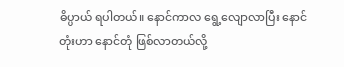ဓိပ္ပာယ် ရပါတယ်။ နောင်ကာလ ရွေ့လျောလာပြီး နောင်တုံးဟာ နောင်တုံ ဖြစ်လာတယ်လို့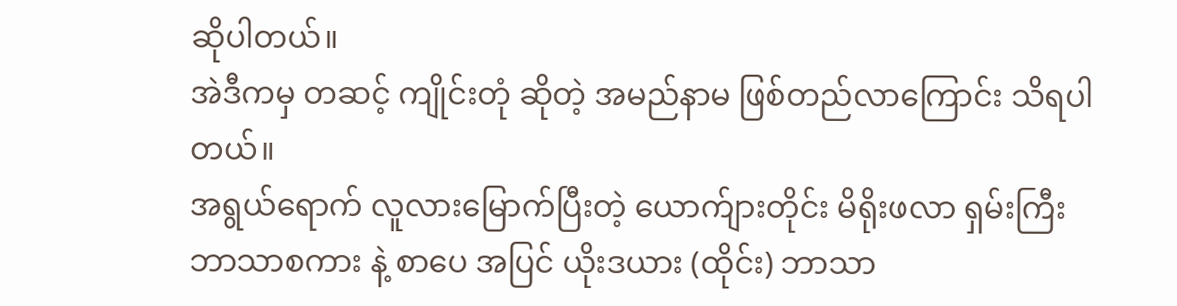ဆိုပါတယ်။
အဲဒီကမှ တဆင့် ကျိုင်းတုံ ဆိုတဲ့ အမည်နာမ ဖြစ်တည်လာကြောင်း သိရပါတယ်။
အရွယ်ရောက် လူလားမြောက်ပြီးတဲ့ ယောက်ျားတိုင်း မိရိုးဖလာ ရှမ်းကြီး ဘာသာစကား နဲ့ စာပေ အပြင် ယိုးဒယား (ထိုင်း) ဘာသာ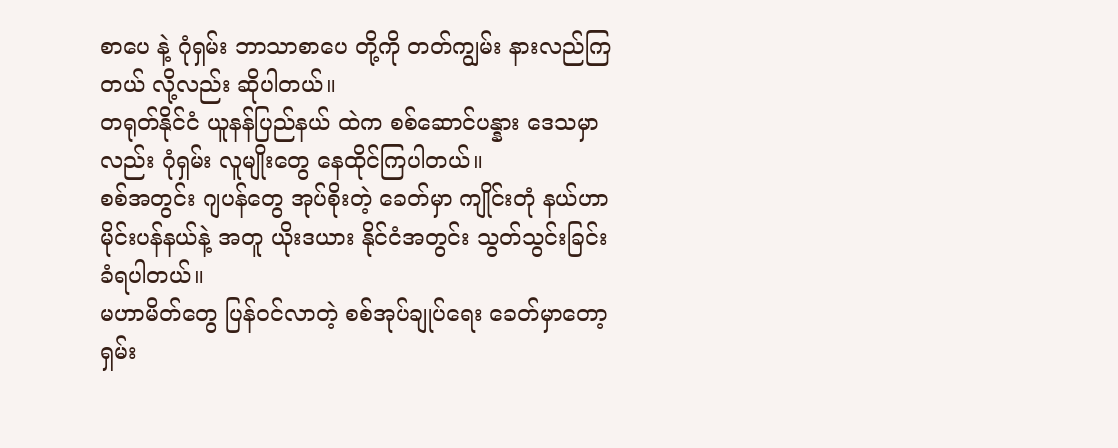စာပေ နဲ့ ဂုံရှမ်း ဘာသာစာပေ တို့ကို တတ်ကျွမ်း နားလည်ကြတယ် လို့လည်း ဆိုပါတယ်။
တရုတ်နိုင်ငံ ယူနန်ပြည်နယ် ထဲက စစ်ဆောင်ပန္နား ဒေသမှာလည်း ဂုံရှမ်း လူမျိုးတွေ နေထိုင်ကြပါတယ်။
စစ်အတွင်း ဂျပန်တွေ အုပ်စိုးတဲ့ ခေတ်မှာ ကျိုင်းတုံ နယ်ဟာ မိုင်းပန်နယ်နဲ့ အတူ ယိုးဒယား နိုင်ငံအတွင်း သွတ်သွင်းခြင်း ခံရပါတယ်။
မဟာမိတ်တွေ ပြန်ဝင်လာတဲ့ စစ်အုပ်ချုပ်ရေး ခေတ်မှာတော့ ရှမ်း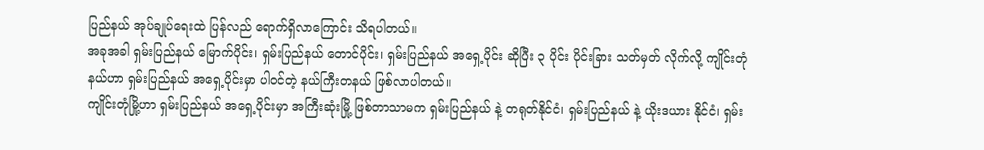ပြည်နယ် အုပ်ချုပ်ရေးထဲ ပြန်လည် ရောက်ရှိလာကြောင်း သိရပါတယ်။
အခုအခါ ရှမ်းပြည်နယ် မြောက်ပိုင်း၊ ရှမ်းပြည်နယ် တောင်ပိုင်း၊ ရှမ်းပြည်နယ် အရှေ့ပိုင်း ဆိုပြီး ၃ ပိုင်း ပိုင်းခြား သတ်မှတ် လိုက်လို့ ကျိုင်းတုံနယ်ဟာ ရှမ်းပြည်နယ် အရှေ့ပိုင်းမှာ ပါဝင်တဲ့ နယ်ကြီးတနယ် ဖြစ်လာပါတယ်။
ကျိုင်းတုံမြို့ဟာ ရှမ်းပြည်နယ် အရှေ့ပိုင်းမှာ အကြီးဆုံးမြို့ ဖြစ်တာသာမက ရှမ်းပြည်နယ် နဲ့ တရုတ်နိုင်ငံ၊ ရှမ်းပြည်နယ် နဲ့ ယိုးဒယား နိုင်ငံ၊ ရှမ်း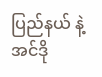ပြည်နယ် နဲ့ အင်ဒို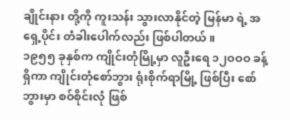ချိုင်းနား တို့ကို ကူးသန်း သွားလာနိုင်တဲ့ မြန်မာ ရဲ့ အရှေ့ပိုင်း တံခါးပေါက်လည်း ဖြစ်ပါတယ်။
၁၉၅၅ ခုနှစ်က ကျိုင်းတုံမြို့မှာ လူဦးရေ ၁၂ဝဝဝ ခန့်ရှိကာ ကျိုင်းတုံစော်ဘွား ရုံးစိုက်ရာမြို့ ဖြစ်ပြီး စော်ဘွားမှာ စဝ်စိုင်းလုံ ဖြစ်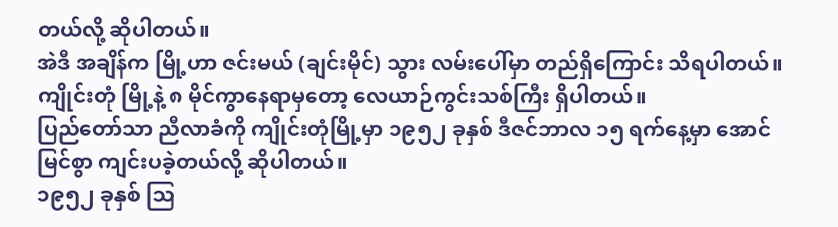တယ်လို့ ဆိုပါတယ်။
အဲဒီ အချိန်က မြို့ဟာ ဇင်းမယ် (ချင်းမိုင်) သွား လမ်းပေါ်မှာ တည်ရှိကြောင်း သိရပါတယ်။
ကျိုင်းတုံ မြို့နဲ့ ၈ မိုင်ကွာနေရာမှတော့ လေယာဉ်ကွင်းသစ်ကြီး ရှိပါတယ်။
ပြည်တော်သာ ညီလာခံကို ကျိုင်းတုံမြို့မှာ ၁၉၅၂ ခုနှစ် ဒီဇင်ဘာလ ၁၅ ရက်နေ့မှာ အောင်မြင်စွာ ကျင်းပခဲ့တယ်လို့ ဆိုပါတယ်။
၁၉၅၂ ခုနှစ် ဩ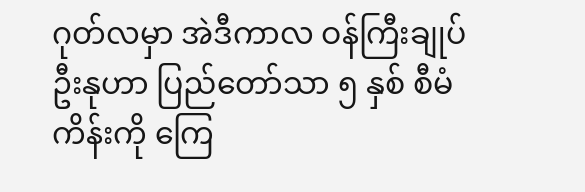ဂုတ်လမှာ အဲဒီကာလ ဝန်ကြီးချုပ် ဦးနုဟာ ပြည်တော်သာ ၅ နှစ် စီမံကိန်းကို ကြေ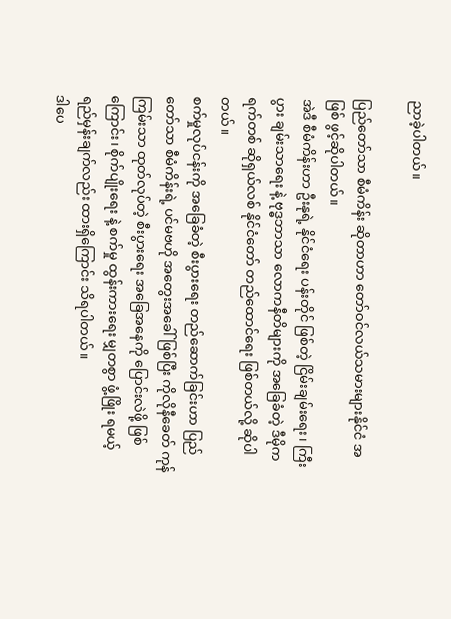ညာခဲ့ပါတယ်။

ပြည်တော်သာ စီမံကိန်း ဆိုတာဟာ တော်ဝင်လယ်သမားများနိုင်ငံ အဖြစ် ဖွင့်ဆိုပါတယ်။
အဲဒီ စီမံကိန်းဟာ ဦးနုရဲ့ နိုင်ငံရေး ပန်းတိုင် ဖြစ်တဲ့ ငြိမ်းချမ်းရေး၊ ကြီးပွား ချမ်းသာရေး နဲ့ ဗုဒ္ဓဘာသာ လောကနီတိများကို အခြေခံတဲ့ ဒီမိုကရက်တစ် ဆိုရှယ်လစ် နိုင်ငံတော် တည်ထောင်ရေး ဖြစ်တယ်လို့ ဆိုပါတယ်။
စက်မှုလုပ်ငန်းကို အခြေခံတဲ့ စီးပွားရေး တည်ဆောက်ခြင်းဟာ ပြည်တော်သာ စီမံကိန်းရဲ့ ပင်မဗဟို အတွေးအခေါ်ဖြစ်ပြီး ကိုလိုနီခေတ် ကုန်ကြမ်းသာ ထုတ်လုပ်တဲ့ စီးပွားရေး အခြေအနေကို ပြောင်းလဲဖို့ ဖြစ်ကြောင်း၊ စိုက်ပျိုးရေး နဲ့ စက်မှု ထွန်းကားရေး မျှတစွာ ဖွံ့ဖြိုး ရမယ့် ရည်မှန်းချက်လည်း ထားရှိကြောင်း သိရပါတယ်။
ဒါပေ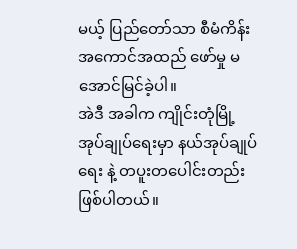မယ့် ပြည်တော်သာ စီမံကိန်း အကောင်အထည် ဖော်မှု မအောင်မြင်ခဲ့ပါ။
အဲဒီ အခါက ကျိုင်းတုံမြို့ အုပ်ချုပ်ရေးမှာ နယ်အုပ်ချုပ်ရေး နဲ့ တပူးတပေါင်းတည်း ဖြစ်ပါတယ်။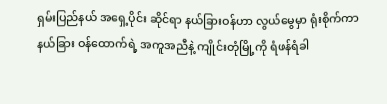ရှမ်းပြည်နယ် အရှေ့ပိုင်း ဆိုင်ရာ နယ်ခြားဝန်ဟာ လွယ်မွေမှာ ရုံးစိုက်ကာ နယ်ခြား ဝန်ထောက်ရဲ့ အကူအညီနဲ့ ကျိုင်းတုံမြို့ကို ရံဖန်ရံခါ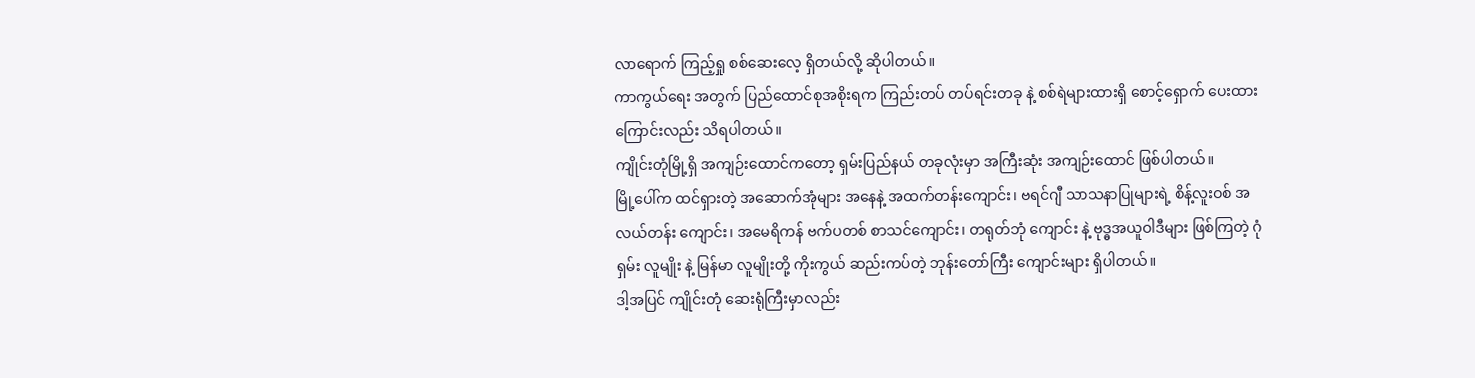လာရောက် ကြည့်ရှု စစ်ဆေးလေ့ ရှိတယ်လို့ ဆိုပါတယ်။
ကာကွယ်ရေး အတွက် ပြည်ထောင်စုအစိုးရက ကြည်းတပ် တပ်ရင်းတခု နဲ့ စစ်ရဲများထားရှိ စောင့်ရှောက် ပေးထားကြောင်းလည်း သိရပါတယ်။
ကျိုင်းတုံမြို့ရှိ အကျဉ်းထောင်ကတော့ ရှမ်းပြည်နယ် တခုလုံးမှာ အကြီးဆုံး အကျဉ်းထောင် ဖြစ်ပါတယ်။
မြို့ပေါ်က ထင်ရှားတဲ့ အဆောက်အုံများ အနေနဲ့ အထက်တန်းကျောင်း၊ ဗရင်ဂျီ သာသနာပြုများရဲ့ စိန့်လူးဝစ် အလယ်တန်း ကျောင်း၊ အမေရိကန် ဗက်ပတစ် စာသင်ကျောင်း၊ တရုတ်ဘုံ ကျောင်း နဲ့ ဗုဒ္ဓအယူဝါဒီများ ဖြစ်ကြတဲ့ ဂုံရှမ်း လူမျိုး နဲ့ မြန်မာ လူမျိုးတို့ ကိုးကွယ် ဆည်းကပ်တဲ့ ဘုန်းတော်ကြီး ကျောင်းများ ရှိပါတယ်။
ဒါ့အပြင် ကျိုင်းတုံ ဆေးရုံကြီးမှာလည်း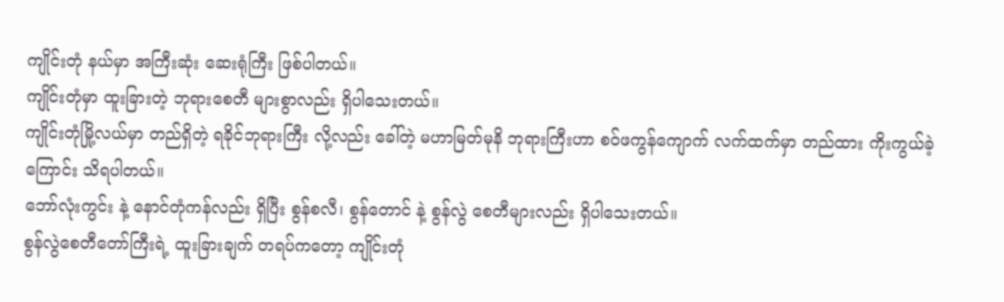ကျိုင်းတုံ နယ်မှာ အကြီးဆုံး ဆေးရုံကြီး ဖြစ်ပါတယ်။
ကျိုင်းတုံမှာ ထူးခြားတဲ့ ဘုရားစေတီ များစွာလည်း ရှိပါသေးတယ်။
ကျိုင်းတုံမြို့လယ်မှာ တည်ရှိတဲ့ ရခိုင်ဘုရားကြီး လို့လည်း ခေါ်တဲ့ မဟာမြတ်မုနိ ဘုရားကြီးဟာ စဝ်ဖကွန်ကျောက် လက်ထက်မှာ တည်ထား ကိုးကွယ်ခဲ့ကြောင်း သိရပါတယ်။
ဘော်လုံးကွင်း နဲ့ နောင်တုံကန်လည်း ရှိပြီး စွန်စလီ၊ စွန်တောင် နဲ့ စွန်လွဲ စေတီများလည်း ရှိပါသေးတယ်။
စွန်လွဲစေတီတော်ကြီးရဲ့ ထူးခြားချက် တရပ်ကတော့ ကျိုင်းတုံ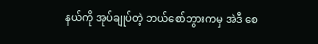နယ်ကို အုပ်ချုပ်တဲ့ ဘယ်စော်ဘွားကမှ အဲဒီ စေ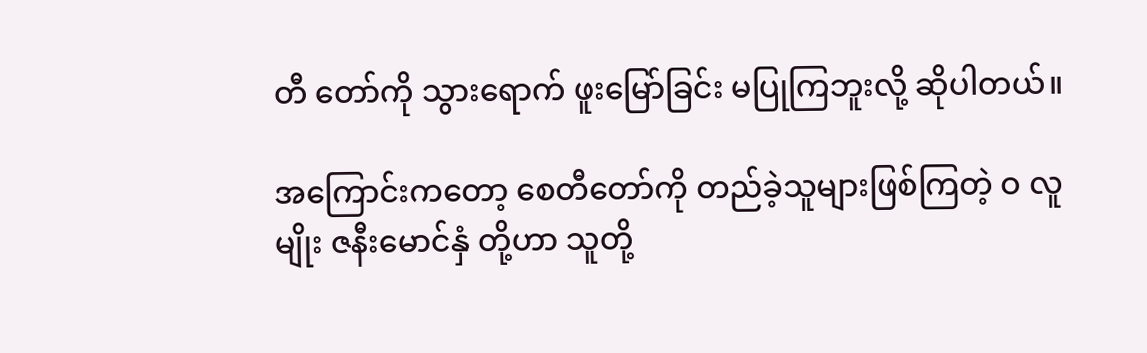တီ တော်ကို သွားရောက် ဖူးမြော်ခြင်း မပြုကြဘူးလို့ ဆိုပါတယ်။

အကြောင်းကတော့ စေတီတော်ကို တည်ခဲ့သူများဖြစ်ကြတဲ့ ဝ လူမျိုး ဇနီးမောင်နှံ တို့ဟာ သူတို့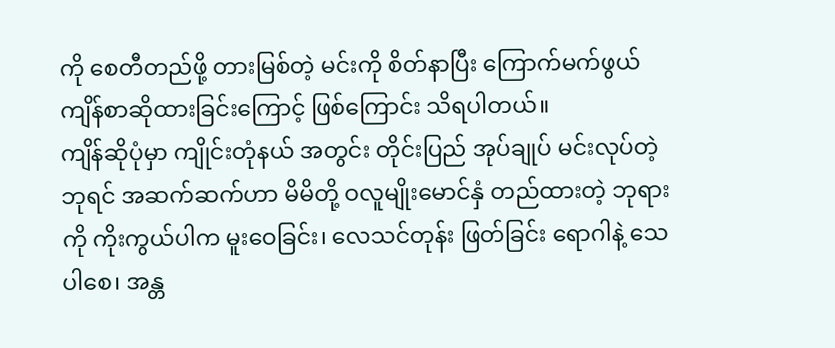ကို စေတီတည်ဖို့ တားမြစ်တဲ့ မင်းကို စိတ်နာပြီး ကြောက်မက်ဖွယ် ကျိန်စာဆိုထားခြင်းကြောင့် ဖြစ်ကြောင်း သိရပါတယ်။
ကျိန်ဆိုပုံမှာ ကျိုင်းတုံနယ် အတွင်း တိုင်းပြည် အုပ်ချုပ် မင်းလုပ်တဲ့ ဘုရင် အဆက်ဆက်ဟာ မိမိတို့ ဝလူမျိုးမောင်နှံ တည်ထားတဲ့ ဘုရားကို ကိုးကွယ်ပါက မူးဝေခြင်း၊ လေသင်တုန်း ဖြတ်ခြင်း ရောဂါနဲ့ သေပါစေ၊ အန္တ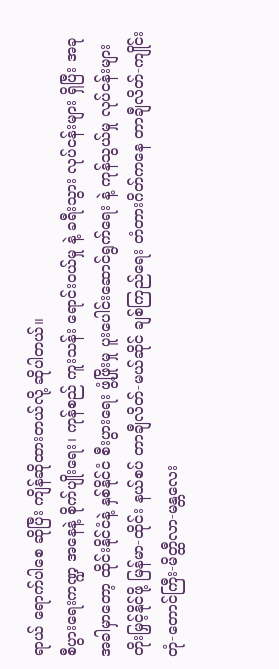ရာယ် ရောက်ပါစေ ဆိုပြီး ကျိန်ဆိုထားတယ်လို့ ဆိုပါတယ်။
စီပွားရေးကဏ္ဍ အနေနဲ့ စိုက်ပျိုးရေး၊ ကုန်စည် ကူးသန်း ရောင်းဝယ်မှု နဲ့ ခရီးသွား လုပ်ငန်းများ ရှိပြီး အခုအခါမှာတော့ ထိုင်းနိုင်ငံနဲ့ နှစ်နိုင်ငံ စီးပွားရေး ဖွံ့ဖြိုးမှု ပူးပေါင်းဆောင်ရွက်ရေး နဲ့ ကုန်သွယ်မှု လုပ်ငန်းများ တိုးမြှင့်နိုင်ဖို့ မြန်မာ-ထိုင်း နယ်စပ် တာချီလိတ်-မယ်ဆိုင် ချစ်ကြည်ရေး တံတားဂိတ်ကနေ တာချီလိတ်-ကျိုင်းတုံ-တောင်ကြီး-မိတ္ထီလာ-မန္တလေး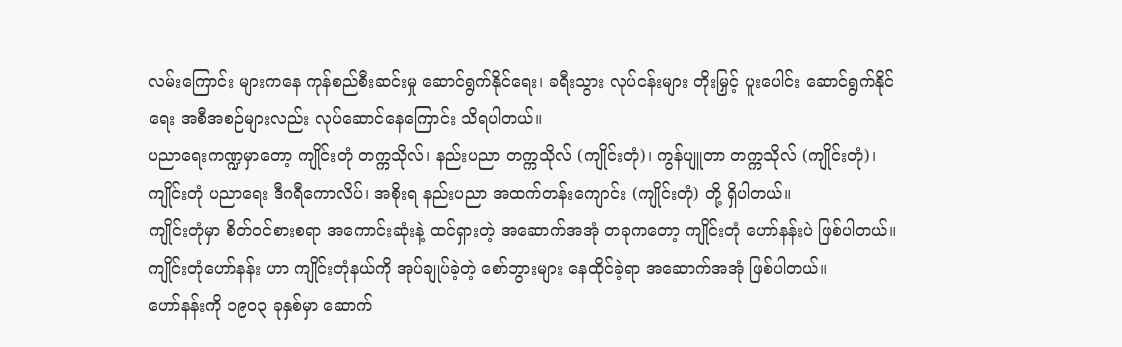လမ်းကြောင်း များကနေ ကုန်စည်စီးဆင်းမှု ဆောင်ရွက်နိုင်ရေး၊ ခရီးသွား လုပ်ငန်းများ တိုးမြှင့် ပူးပေါင်း ဆောင်ရွက်နိုင်ရေး အစီအစဉ်များလည်း လုပ်ဆောင်နေကြောင်း သိရပါတယ်။
ပညာရေးကဏ္ဍမှာတော့ ကျိုင်းတုံ တက္ကသိုလ်၊ နည်းပညာ တက္ကသိုလ် (ကျိုင်းတုံ)၊ ကွန်ပျူတာ တက္ကသိုလ် (ကျိုင်းတုံ)၊ ကျိုင်းတုံ ပညာရေး ဒီဂရီကောလိပ်၊ အစိုးရ နည်းပညာ အထက်တန်းကျောင်း (ကျိုင်းတုံ) တို့ ရှိပါတယ်။
ကျိုင်းတုံမှာ စိတ်ဝင်စားစရာ အကောင်းဆုံးနဲ့ ထင်ရှားတဲ့ အဆောက်အအုံ တခုကတော့ ကျိုင်းတုံ ဟော်နန်းပဲ ဖြစ်ပါတယ်။
ကျိုင်းတုံဟော်နန်း ဟာ ကျိုင်းတုံနယ်ကို အုပ်ချုပ်ခဲ့တဲ့ စော်ဘွားများ နေထိုင်ခဲ့ရာ အဆောက်အအုံ ဖြစ်ပါတယ်။
ဟော်နန်းကို ၁၉၀၃ ခုနှစ်မှာ ဆောက်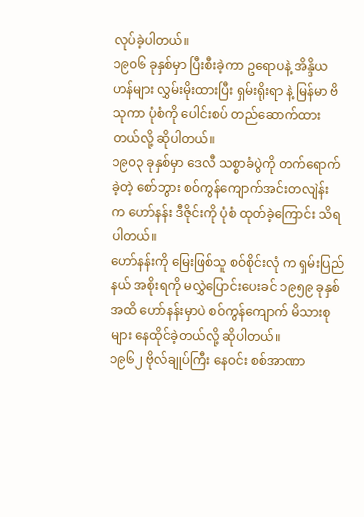လုပ်ခဲ့ပါတယ်။
၁၉၀၆ ခုနှစ်မှာ ပြီးစီးခဲ့ကာ ဥရောပနဲ့ အိန္ဒိယဟန်များ လွှမ်းမိုးထားပြီး ရှမ်းရိုးရာ နဲ့ မြန်မာ ဗိသုကာ ပုံစံကို ပေါင်းစပ် တည်ဆောက်ထားတယ်လို့ ဆိုပါတယ်။
၁၉၀၃ ခုနှစ်မှာ ဒေလီ သစ္စာခံပွဲကို တက်ရောက်ခဲ့တဲ့ စော်ဘွား စဝ်ကွန်ကျောက်အင်းတလျဲန်း က ဟော်နန်း ဒီဇိုင်းကို ပုံစံ ထုတ်ခဲ့ကြောင်း သိရပါတယ်။
ဟော်နန်းကို မြေးဖြစ်သူ စဝ်စိုင်းလုံ က ရှမ်းပြည်နယ် အစိုးရကို မလွှဲပြောင်းပေးခင် ၁၉၅၉ ခုနှစ်အထိ ဟော်နန်းမှာပဲ စဝ်ကွန်ကျောက် မိသားစုများ နေထိုင်ခဲ့တယ်လို့ ဆိုပါတယ်။
၁၉၆၂ ဗိုလ်ချုပ်ကြီး နေဝင်း စစ်အာဏာ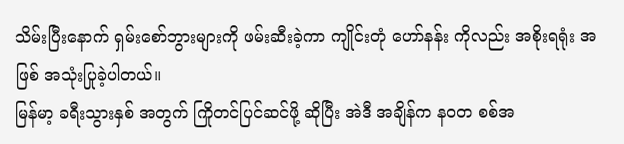သိမ်းပြီးနောက် ရှမ်းစော်ဘွားများကို ဖမ်းဆီးခဲ့ကာ ကျိုင်းတုံ ဟော်နန်း ကိုလည်း အစိုးရရုံး အဖြစ် အသုံးပြုခဲ့ပါတယ်။
မြန်မာ့ ခရီးသွားနှစ် အတွက် ကြိုတင်ပြင်ဆင်ဖို့ ဆိုပြီး အဲဒီ အချိန်က နဝတ စစ်အ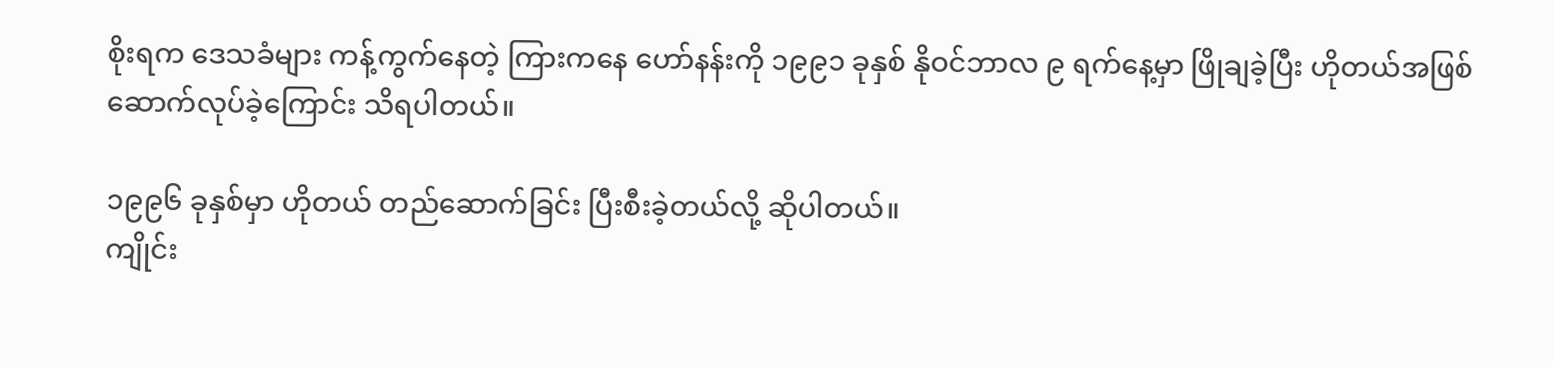စိုးရက ဒေသခံများ ကန့်ကွက်နေတဲ့ ကြားကနေ ဟော်နန်းကို ၁၉၉၁ ခုနှစ် နိုဝင်ဘာလ ၉ ရက်နေ့မှာ ဖြိုချခဲ့ပြီး ဟိုတယ်အဖြစ် ဆောက်လုပ်ခဲ့ကြောင်း သိရပါတယ်။

၁၉၉၆ ခုနှစ်မှာ ဟိုတယ် တည်ဆောက်ခြင်း ပြီးစီးခဲ့တယ်လို့ ဆိုပါတယ်။
ကျိုင်း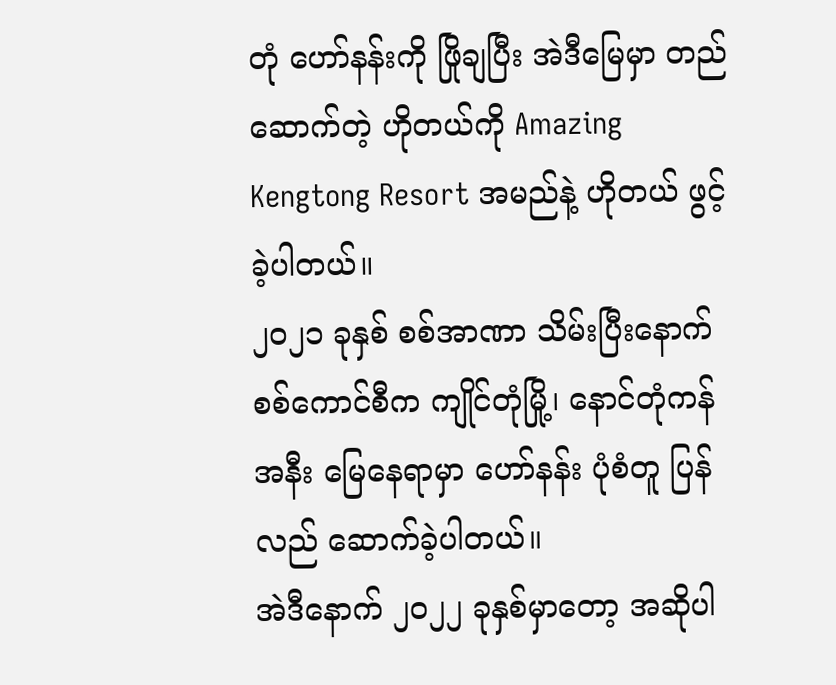တုံ ဟော်နန်းကို ဖြိုချပြီး အဲဒီမြေမှာ တည်ဆောက်တဲ့ ဟိုတယ်ကို Amazing Kengtong Resort အမည်နဲ့ ဟိုတယ် ဖွင့်ခဲ့ပါတယ်။
၂၀၂၁ ခုနှစ် စစ်အာဏာ သိမ်းပြီးနောက် စစ်ကောင်စီက ကျိုင်တုံမြို့၊ နောင်တုံကန် အနီး မြေနေရာမှာ ဟော်နန်း ပုံစံတူ ပြန်လည် ဆောက်ခဲ့ပါတယ်။
အဲဒီနောက် ၂၀၂၂ ခုနှစ်မှာတော့ အဆိုပါ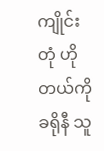ကျိုင်းတုံ ဟိုတယ်ကို ခရိုနီ သူ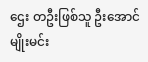ဌေး တဦးဖြစ်သူ ဦးအောင်မျိုးမင်း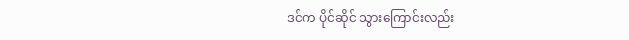ဒင်က ပိုင်ဆိုင် သွားကြောင်းလည်း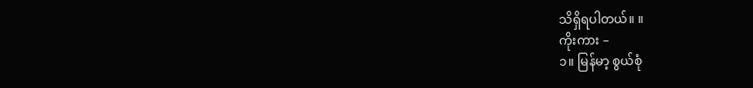သိရှိရပါတယ်။ ။
ကိုးကား –
၁။ မြန်မာ့ စွယ်စုံ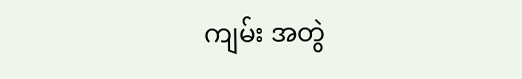ကျမ်း အတွဲ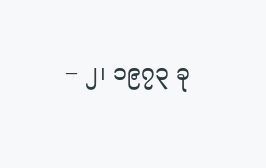– ၂၊ ၁၉၇၃ ခု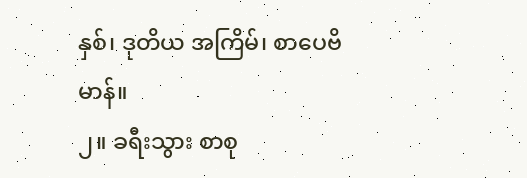နှစ်၊ ဒုတိယ အကြိမ်၊ စာပေဗိမာန်။
၂။ ခရီးသွား စာစု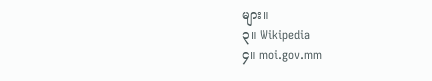များ။
၃။ Wikipedia
၄။ moi.gov.mm